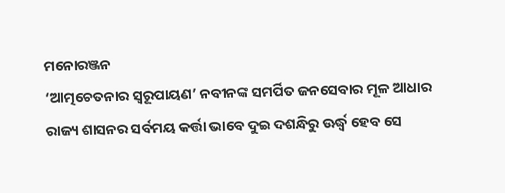ମନୋରଞ୍ଜନ
‘ଆତ୍ମଚେତନାର ସ୍ୱରୂପାୟଣ’ ନବୀନଙ୍କ ସମର୍ପିତ ଜନସେବାର ମୂଳ ଆଧାର
ରାଜ୍ୟ ଶାସନର ସର୍ବମୟ କର୍ତ୍ତା ଭାବେ ଦୁଇ ଦଶନ୍ଧିରୁ ଊର୍ଦ୍ଧ୍ବ ହେବ ସେ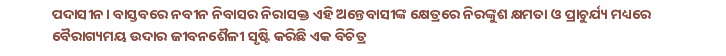ପଦାସୀନ। ବାସ୍ତବରେ ନବୀନ ନିବାସର ନିରାସକ୍ତ ଏହି ଅନ୍ତେବାସୀଙ୍କ କ୍ଷେତ୍ରରେ ନିରଙ୍କୁଶ କ୍ଷମତା ଓ ପ୍ରାଚୁର୍ଯ୍ୟ ମଧ୍ୟରେ ବୈରାଗ୍ୟମୟ ଉଦାର ଜୀବନଶୈଳୀ ସୃଷ୍ଟି କରିଛି ଏକ ବିଚିତ୍ର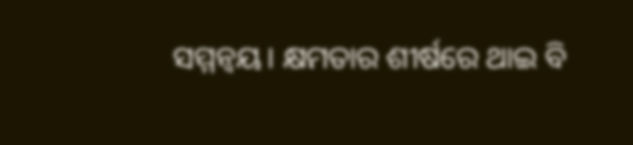ସମ୍ମନ୍ୱୟ। କ୍ଷମତାର ଶୀର୍ଷରେ ଥାଇ ବି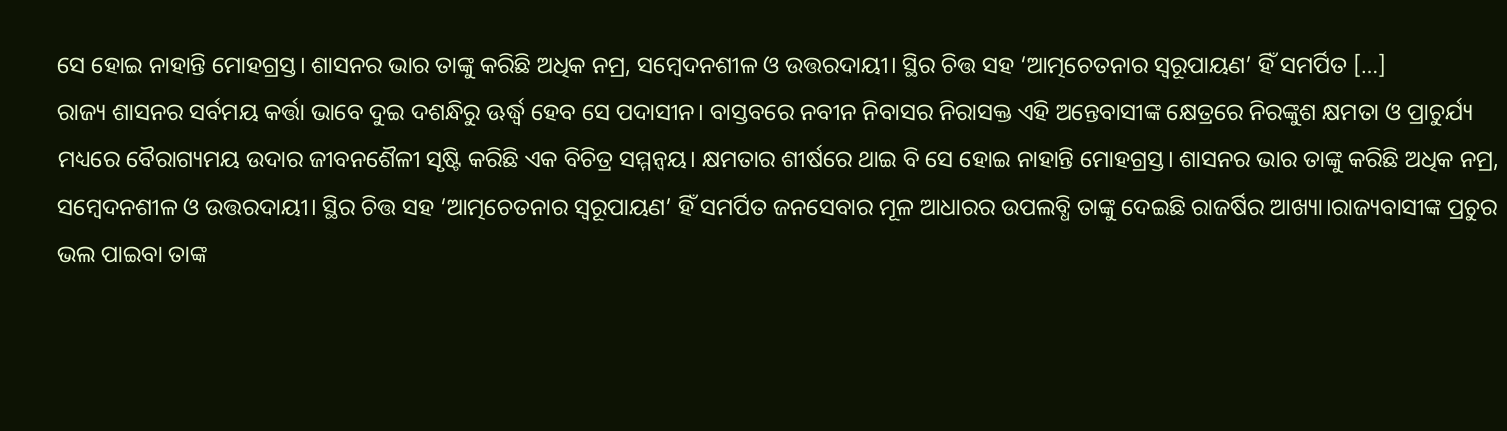ସେ ହୋଇ ନାହାନ୍ତି ମୋହଗ୍ରସ୍ତ। ଶାସନର ଭାର ତାଙ୍କୁ କରିଛି ଅଧିକ ନମ୍ର, ସମ୍ବେଦନଶୀଳ ଓ ଉତ୍ତରଦାୟୀ। ସ୍ଥିର ଚିତ୍ତ ସହ ‘ଆତ୍ମଚେତନାର ସ୍ୱରୂପାୟଣ’ ହିଁ ସମର୍ପିତ […]
ରାଜ୍ୟ ଶାସନର ସର୍ବମୟ କର୍ତ୍ତା ଭାବେ ଦୁଇ ଦଶନ୍ଧିରୁ ଊର୍ଦ୍ଧ୍ବ ହେବ ସେ ପଦାସୀନ। ବାସ୍ତବରେ ନବୀନ ନିବାସର ନିରାସକ୍ତ ଏହି ଅନ୍ତେବାସୀଙ୍କ କ୍ଷେତ୍ରରେ ନିରଙ୍କୁଶ କ୍ଷମତା ଓ ପ୍ରାଚୁର୍ଯ୍ୟ ମଧ୍ୟରେ ବୈରାଗ୍ୟମୟ ଉଦାର ଜୀବନଶୈଳୀ ସୃଷ୍ଟି କରିଛି ଏକ ବିଚିତ୍ର ସମ୍ମନ୍ୱୟ। କ୍ଷମତାର ଶୀର୍ଷରେ ଥାଇ ବି ସେ ହୋଇ ନାହାନ୍ତି ମୋହଗ୍ରସ୍ତ। ଶାସନର ଭାର ତାଙ୍କୁ କରିଛି ଅଧିକ ନମ୍ର, ସମ୍ବେଦନଶୀଳ ଓ ଉତ୍ତରଦାୟୀ। ସ୍ଥିର ଚିତ୍ତ ସହ ‘ଆତ୍ମଚେତନାର ସ୍ୱରୂପାୟଣ’ ହିଁ ସମର୍ପିତ ଜନସେବାର ମୂଳ ଆଧାରର ଉପଲବ୍ଧି ତାଙ୍କୁ ଦେଇଛି ରାଜର୍ଷିର ଆଖ୍ୟା।ରାଜ୍ୟବାସୀଙ୍କ ପ୍ରଚୁର ଭଲ ପାଇବା ତାଙ୍କ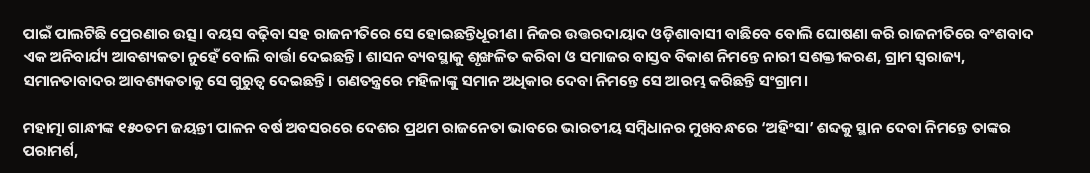ପାଇଁ ପାଲଟିଛି ପ୍ରେରଣାର ଉତ୍ସ। ବୟସ ବଢ଼ିବା ସହ ରାଜନୀତିରେ ସେ ହୋଇଛନ୍ତିଧୂରୀଣ। ନିଜର ଉତ୍ତରଦାୟାଦ ଓଡ଼ିଶାବାସୀ ବାଛିବେ ବୋଲି ଘୋଷଣା କରି ରାଜନୀତିରେ ବଂଶବାଦ ଏକ ଅନିବାର୍ଯ୍ୟ ଆବଶ୍ୟକତା ନୁହେଁ ବୋଲି ବାର୍ତ୍ତା ଦେଇଛନ୍ତି। ଶାସନ ବ୍ୟବସ୍ଥାକୁ ଶୃଙ୍ଖଳିତ କରିବା ଓ ସମାଜର ବାସ୍ତବ ବିକାଶ ନିମନ୍ତେ ନାରୀ ସଶକ୍ତୀକରଣ, ଗ୍ରାମ ସ୍ୱରାଜ୍ୟ, ସମାନତାବାଦର ଆବଶ୍ୟକତାକୁ ସେ ଗୁରୁତ୍ୱ ଦେଇଛନ୍ତି। ଗଣତନ୍ତ୍ରରେ ମହିଳାଙ୍କୁ ସମାନ ଅଧିକାର ଦେବା ନିମନ୍ତେ ସେ ଆରମ୍ଭ କରିଛନ୍ତି ସଂଗ୍ରାମ।

ମହାତ୍ମା ଗାନ୍ଧୀଙ୍କ ୧୫୦ତମ ଜୟନ୍ତୀ ପାଳନ ବର୍ଷ ଅବସରରେ ଦେଶର ପ୍ରଥମ ରାଜନେତା ଭାବରେ ଭାରତୀୟ ସମ୍ବିଧାନର ମୁଖବନ୍ଧରେ ‘ଅହିଂସା’ ଶବ୍ଦକୁ ସ୍ଥାନ ଦେବା ନିମନ୍ତେ ତାଙ୍କର ପରାମର୍ଶ,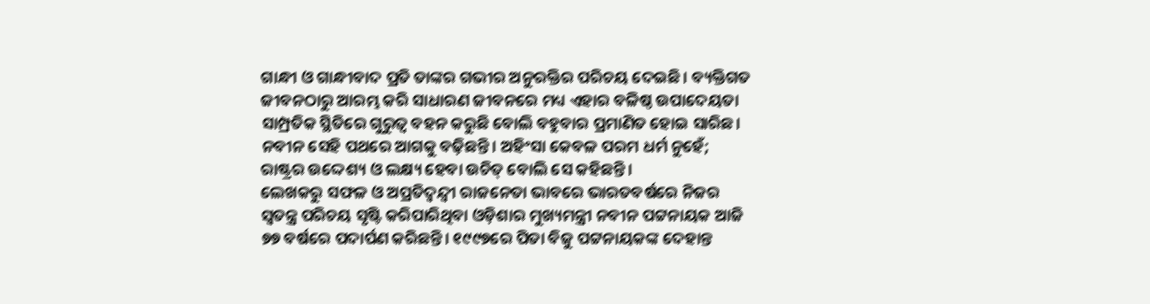ଗାନ୍ଧୀ ଓ ଗାନ୍ଧୀବାଦ ପ୍ରତି ତାଙ୍କର ଗଭୀର ଅନୁରକ୍ତିର ପରିଚୟ ଦେଇଛି। ବ୍ୟକ୍ତିଗତ ଜୀବନଠାରୁ ଆରମ୍ଭ କରି ସାଧାରଣ ଜୀବନରେ ମଧ୍ୟ ଏହାର ବଳିଷ୍ଠ ଉପାଦେୟତା ସାମ୍ପ୍ରତିକ ସ୍ଥିତିରେ ଗୁରୁତ୍ୱ ବହନ କରୁଛି ବୋଲି ବହୁବାର ପ୍ରମାଣିତ ହୋଇ ସାରିଛ। ନବୀନ ସେହି ପଥରେ ଆଗକୁ ବଢ଼ିଛନ୍ତି। ଅହିଂସା କେବଳ ପରମ ଧର୍ମ ନୁହେଁ; ରାଷ୍ଟ୍ରର ଉଦ୍ଦେଶ୍ୟ ଓ ଲକ୍ଷ୍ୟ ହେବା ଉଚିତ୍ ବୋଲି ସେ କହିଛନ୍ତି।
ଲେଖକରୁ ସଫଳ ଓ ଅପ୍ରତିଦ୍ୱନ୍ଦ୍ୱୀ ରାଜନେତା ଭାବରେ ଭାରତବର୍ଷରେ ନିଜର ସ୍ୱତନ୍ତ୍ର ପରିଚୟ ସୃଷ୍ଟି କରିପାରିଥିବା ଓଡ଼ିଶାର ମୁଖ୍ୟମନ୍ତ୍ରୀ ନବୀନ ପଟ୍ଟନାୟକ ଆଜି ୭୭ ବର୍ଷରେ ପଦାର୍ପଣ କରିଛନ୍ତି। ୧୯୯୭ରେ ପିତା ବିଜୁ ପଟ୍ଟନାୟକଙ୍କ ଦେହାନ୍ତ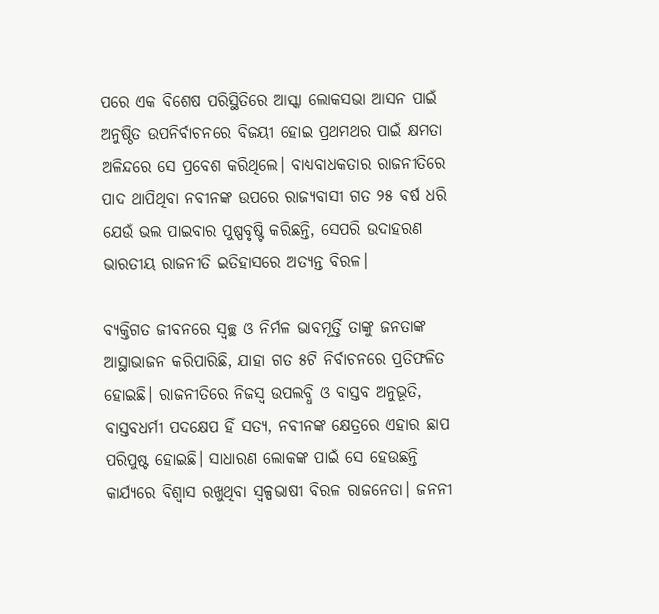ପରେ ଏକ ବିଶେଷ ପରିସ୍ଥିତିରେ ଆସ୍କା ଲୋକସଭା ଆସନ ପାଇଁ ଅନୁଷ୍ଠିତ ଉପନିର୍ବାଚନରେ ବିଜୟୀ ହୋଇ ପ୍ରଥମଥର ପାଇଁ କ୍ଷମତା ଅଳିନ୍ଦରେ ସେ ପ୍ରବେଶ କରିଥିଲେ। ବାଧ୍ୟବାଧକତାର ରାଜନୀତିରେ ପାଦ ଥାପିଥିବା ନବୀନଙ୍କ ଉପରେ ରାଜ୍ୟବାସୀ ଗତ ୨୫ ବର୍ଷ ଧରି ଯେଉଁ ଭଲ ପାଇବାର ପୁଷ୍ପବୃଷ୍ଟି କରିଛନ୍ତି, ସେପରି ଉଦାହରଣ ଭାରତୀୟ ରାଜନୀତି ଇତିହାସରେ ଅତ୍ୟନ୍ତ ବିରଳ।

ବ୍ୟକ୍ତିଗତ ଜୀବନରେ ସ୍ୱଚ୍ଛ ଓ ନିର୍ମଳ ଭାବମୂର୍ତ୍ତି ତାଙ୍କୁ ଜନତାଙ୍କ ଆସ୍ଥାଭାଜନ କରିପାରିଛି, ଯାହା ଗତ ୫ଟି ନିର୍ବାଚନରେ ପ୍ରତିଫଳିତ ହୋଇଛି। ରାଜନୀତିରେ ନିଜସ୍ୱ ଉପଲବ୍ଧି ଓ ବାସ୍ତବ ଅନୁଭୂତି, ବାସ୍ତବଧର୍ମୀ ପଦକ୍ଷେପ ହିଁ ସତ୍ୟ, ନବୀନଙ୍କ କ୍ଷେତ୍ରରେ ଏହାର ଛାପ ପରିପୁଷ୍ଟ ହୋଇଛି। ସାଧାରଣ ଲୋକଙ୍କ ପାଇଁ ସେ ହେଉଛନ୍ତି କାର୍ଯ୍ୟରେ ବିଶ୍ୱାସ ରଖୁଥିବା ସ୍ୱଳ୍ପଭାଷୀ ବିରଳ ରାଜନେତା। ଜନନୀ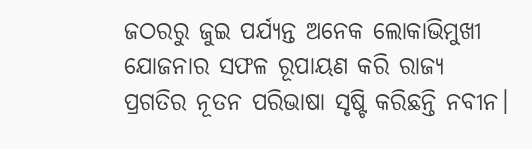ଜଠରରୁ ଜୁଇ ପର୍ଯ୍ୟନ୍ତ ଅନେକ ଲୋକାଭିମୁଖୀ ଯୋଜନାର ସଫଳ ରୂପାୟଣ କରି ରାଜ୍ୟ ପ୍ରଗତିର ନୂତନ ପରିଭାଷା ସୃଷ୍ଟି କରିଛନ୍ତି ନବୀନ।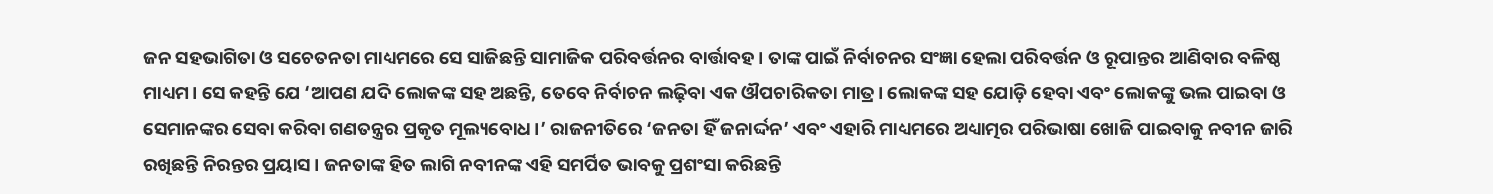ଜନ ସହଭାଗିତା ଓ ସଚେତନତା ମାଧ୍ୟମରେ ସେ ସାଜିଛନ୍ତି ସାମାଜିକ ପରିବର୍ତ୍ତନର ବାର୍ତ୍ତାବହ। ତାଙ୍କ ପାଇଁ ନିର୍ବାଚନର ସଂଜ୍ଞା ହେଲା ପରିବର୍ତ୍ତନ ଓ ରୂପାନ୍ତର ଆଣିବାର ବଳିଷ୍ଠ ମାଧ୍ୟମ। ସେ କହନ୍ତି ଯେ ‘ଆପଣ ଯଦି ଲୋକଙ୍କ ସହ ଅଛନ୍ତି, ତେବେ ନିର୍ବାଚନ ଲଢ଼ିବା ଏକ ଔପଚାରିକତା ମାତ୍ର। ଲୋକଙ୍କ ସହ ଯୋଡ଼ି ହେବା ଏବଂ ଲୋକଙ୍କୁ ଭଲ ପାଇବା ଓ ସେମାନଙ୍କର ସେବା କରିବା ଗଣତନ୍ତ୍ରର ପ୍ରକୃତ ମୂଲ୍ୟବୋଧ।’ ରାଜନୀତିରେ ‘ଜନତା ହିଁ ଜନାର୍ଦ୍ଦନ’ ଏବଂ ଏହାରି ମାଧ୍ୟମରେ ଅଧ୍ୟାତ୍ମର ପରିଭାଷା ଖୋଜି ପାଇବାକୁ ନବୀନ ଜାରି ରଖିଛନ୍ତି ନିରନ୍ତର ପ୍ରୟାସ। ଜନତାଙ୍କ ହିତ ଲାଗି ନବୀନଙ୍କ ଏହି ସମର୍ପିତ ଭାବକୁ ପ୍ରଶଂସା କରିଛନ୍ତି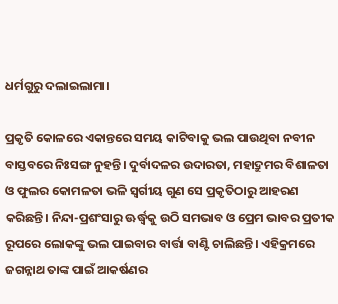ଧର୍ମଗୁରୁ ଦଲାଇଲାମା।

ପ୍ରକୃତି କୋଳରେ ଏକାନ୍ତରେ ସମୟ କାଟିବାକୁ ଭଲ ପାଉଥିବା ନବୀନ ବାସ୍ତବରେ ନିଃସଙ୍ଗ ନୁହନ୍ତି। ଦୁର୍ବାଦଳର ଉଦାରତା, ମହାଦ୍ରୁମର ବିଶାଳତା ଓ ଫୁଲର କୋମଳତା ଭଳି ସ୍ୱର୍ଗୀୟ ଗୁଣ ସେ ପ୍ରକୃତିଠାରୁ ଆହରଣ କରିଛନ୍ତି। ନିନ୍ଦା-ପ୍ରଶଂସାରୁ ଊର୍ଦ୍ଧ୍ବକୁ ଉଠି ସମଭାବ ଓ ପ୍ରେମ ଭାବର ପ୍ରତୀକ ରୂପରେ ଲୋକଙ୍କୁ ଭଲ ପାଇବାର ବାର୍ତ୍ତା ବାଣ୍ଟି ଚାଲିଛନ୍ତି। ଏହିକ୍ରମରେ ଜଗନ୍ନାଥ ତାଙ୍କ ପାଇଁ ଆକର୍ଷଣର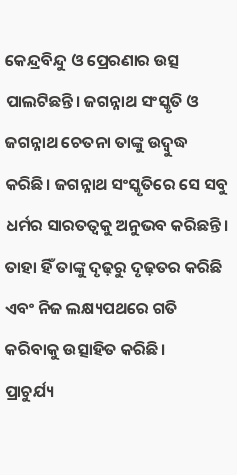କେନ୍ଦ୍ରବିନ୍ଦୁ ଓ ପ୍ରେରଣାର ଉତ୍ସ ପାଲଟିଛନ୍ତି। ଜଗନ୍ନାଥ ସଂସ୍କୃତି ଓ ଜଗନ୍ନାଥ ଚେତନା ତାଙ୍କୁ ଉଦ୍ବୁଦ୍ଧ କରିଛି। ଜଗନ୍ନାଥ ସଂସ୍କୃତିରେ ସେ ସବୁ ଧର୍ମର ସାରତତ୍ୱକୁ ଅନୁଭବ କରିଛନ୍ତି। ତାହା ହିଁ ତାଙ୍କୁ ଦୃଢ଼ରୁ ଦୃଢ଼ତର କରିଛି ଏବଂ ନିଜ ଲକ୍ଷ୍ୟପଥରେ ଗତି କରିବାକୁ ଉତ୍ସାହିତ କରିଛି।
ପ୍ରାଚୁର୍ଯ୍ୟ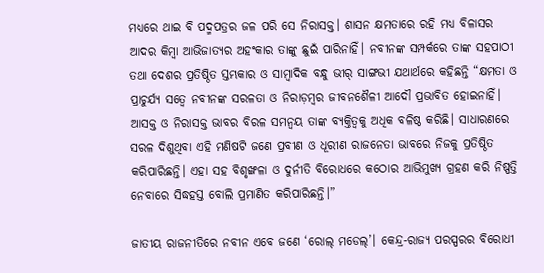ମଧ୍ୟରେ ଥାଇ ବି ପଦ୍ମପତ୍ରର ଜଳ ପରି ସେ ନିରାସକ୍ତ। ଶାସନ କ୍ଷମତାରେ ରହି ମଧ୍ୟ ବିଳାସର ଆଦର କିମ୍ବା ଆଭିଜାତ୍ୟର ଅହଂକାର ତାଙ୍କୁ ଛୁଇଁ ପାରିନାହିଁ। ନବୀନଙ୍କ ସମ୍ପର୍କରେ ତାଙ୍କ ସହପାଠୀ ତଥା ଦେଶର ପ୍ରତିଷ୍ଠିତ ସ୍ତମ୍ଭକାର ଓ ସାମ୍ବାଦିକ ବନ୍ଧୁ ଭୀର୍ ସାଙ୍ଗଭୀ ଯଥାର୍ଥରେ କହିଛନ୍ତି “କ୍ଷମତା ଓ ପ୍ରାଚୁର୍ଯ୍ୟ ସତ୍ୱେ ନବୀନଙ୍କ ସରଳତା ଓ ନିରାଡ଼ମ୍ବର ଜୀବନଶୈଳୀ ଆଦୌ ପ୍ରଭାବିତ ହୋଇନାହିଁ। ଆସକ୍ତ ଓ ନିରାସକ୍ତ ଭାବର ବିରଳ ସମନ୍ୱୟ ତାଙ୍କ ବ୍ୟକ୍ତିତ୍ୱକୁ ଅଧିକ ବଳିଷ୍ଠ କରିଛି। ସାଧାରଣରେ ସରଳ ଦିଶୁଥିବା ଏହି ମଣିଷଟି ଜଣେ ପ୍ରବୀଣ ଓ ଧୂରୀଣ ରାଜନେତା ଭାବରେ ନିଜକୁ ପ୍ରତିଷ୍ଠିତ କରିପାରିଛନ୍ତି। ଏହା ସହ ବିଶୃଙ୍ଖଳା ଓ ଦୁର୍ନୀତି ବିରୋଧରେ କଠୋର ଆଭିମୁଖ୍ୟ ଗ୍ରହଣ କରି ନିଷ୍ପତ୍ତି ନେବାରେ ସିଦ୍ଧହସ୍ତ ବୋଲି ପ୍ରମାଣିତ କରିପାରିଛନ୍ତି।”

ଜାତୀୟ ରାଜନୀତିରେ ନବୀନ ଏବେ ଜଣେ ‘ରୋଲ୍ ମଡେଲ୍’। କେନ୍ଦ୍ର-ରାଜ୍ୟ ପରସ୍ପରର ବିରୋଧୀ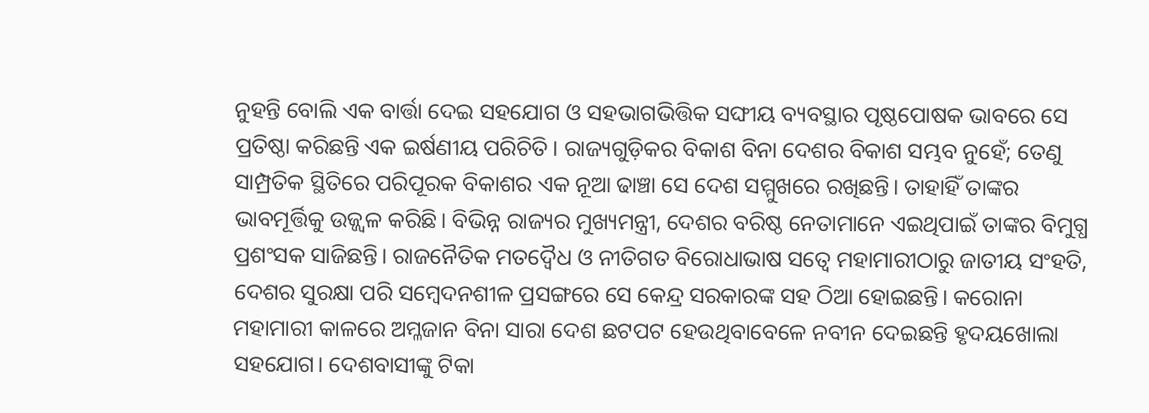ନୁହନ୍ତି ବୋଲି ଏକ ବାର୍ତ୍ତା ଦେଇ ସହଯୋଗ ଓ ସହଭାଗଭିତ୍ତିକ ସଙ୍ଘୀୟ ବ୍ୟବସ୍ଥାର ପୃଷ୍ଠପୋଷକ ଭାବରେ ସେ ପ୍ରତିଷ୍ଠା କରିଛନ୍ତି ଏକ ଇର୍ଷଣୀୟ ପରିଚିତି। ରାଜ୍ୟଗୁଡ଼ିକର ବିକାଶ ବିନା ଦେଶର ବିକାଶ ସମ୍ଭବ ନୁହେଁ; ତେଣୁ ସାମ୍ପ୍ରତିକ ସ୍ଥିତିରେ ପରିପୂରକ ବିକାଶର ଏକ ନୂଆ ଢାଞ୍ଚା ସେ ଦେଶ ସମ୍ମୁଖରେ ରଖିଛନ୍ତି। ତାହାହିଁ ତାଙ୍କର ଭାବମୂର୍ତ୍ତିକୁ ଉଜ୍ଜ୍ୱଳ କରିଛି। ବିଭିନ୍ନ ରାଜ୍ୟର ମୁଖ୍ୟମନ୍ତ୍ରୀ, ଦେଶର ବରିଷ୍ଠ ନେତାମାନେ ଏଇଥିପାଇଁ ତାଙ୍କର ବିମୁଗ୍ଧ ପ୍ରଶଂସକ ସାଜିଛନ୍ତି। ରାଜନୈତିକ ମତଦ୍ୱୈଧ ଓ ନୀତିଗତ ବିରୋଧାଭାଷ ସତ୍ୱେ ମହାମାରୀଠାରୁ ଜାତୀୟ ସଂହତି, ଦେଶର ସୁରକ୍ଷା ପରି ସମ୍ବେଦନଶୀଳ ପ୍ରସଙ୍ଗରେ ସେ କେନ୍ଦ୍ର ସରକାରଙ୍କ ସହ ଠିଆ ହୋଇଛନ୍ତି। କରୋନା ମହାମାରୀ କାଳରେ ଅମ୍ଳଜାନ ବିନା ସାରା ଦେଶ ଛଟପଟ ହେଉଥିବାବେଳେ ନବୀନ ଦେଇଛନ୍ତି ହୃଦୟଖୋଲା ସହଯୋଗ। ଦେଶବାସୀଙ୍କୁ ଟିକା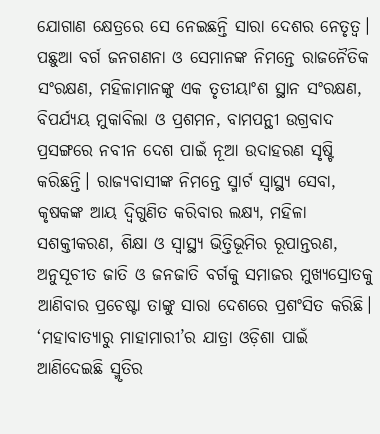ଯୋଗାଣ କ୍ଷେତ୍ରରେ ସେ ନେଇଛନ୍ତି ସାରା ଦେଶର ନେତୃତ୍ୱ।
ପଛୁଆ ବର୍ଗ ଜନଗଣନା ଓ ସେମାନଙ୍କ ନିମନ୍ତେ ରାଜନୈତିକ ସଂରକ୍ଷଣ, ମହିଳାମାନଙ୍କୁ ଏକ ତୃତୀୟାଂଶ ସ୍ଥାନ ସଂରକ୍ଷଣ, ବିପର୍ଯ୍ୟୟ ମୁକାବିଲା ଓ ପ୍ରଶମନ, ବାମପନ୍ଥୀ ଉଗ୍ରବାଦ ପ୍ରସଙ୍ଗରେ ନବୀନ ଦେଶ ପାଇଁ ନୂଆ ଉଦାହରଣ ସୃଷ୍ଟି କରିଛନ୍ତି। ରାଜ୍ୟବାସୀଙ୍କ ନିମନ୍ତେ ସ୍ମାର୍ଟ ସ୍ୱାସ୍ଥ୍ୟ ସେବା, କୃଷକଙ୍କ ଆୟ ଦ୍ୱିଗୁଣିତ କରିବାର ଲକ୍ଷ୍ୟ, ମହିଳା ସଶକ୍ତୀକରଣ, ଶିକ୍ଷା ଓ ସ୍ୱାସ୍ଥ୍ୟ ଭିତ୍ତିଭୂମିର ରୂପାନ୍ତରଣ, ଅନୁସୂଚୀତ ଜାତି ଓ ଜନଜାତି ବର୍ଗକୁ ସମାଜର ମୁଖ୍ୟସ୍ରୋତକୁ ଆଣିବାର ପ୍ରଚେଷ୍ଟା ତାଙ୍କୁ ସାରା ଦେଶରେ ପ୍ରଶଂସିତ କରିଛି।
‘ମହାବାତ୍ୟାରୁ ମାହାମାରୀ’ର ଯାତ୍ରା ଓଡ଼ିଶା ପାଇଁ ଆଣିଦେଇଛି ସ୍ମୃତିର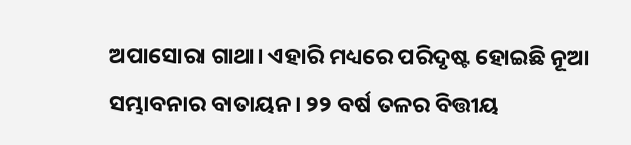ଅପାସୋରା ଗାଥା। ଏହାରି ମଧ୍ୟରେ ପରିଦୃଷ୍ଟ ହୋଇଛି ନୂଆ ସମ୍ଭାବନାର ବାତାୟନ। ୨୨ ବର୍ଷ ତଳର ବିତ୍ତୀୟ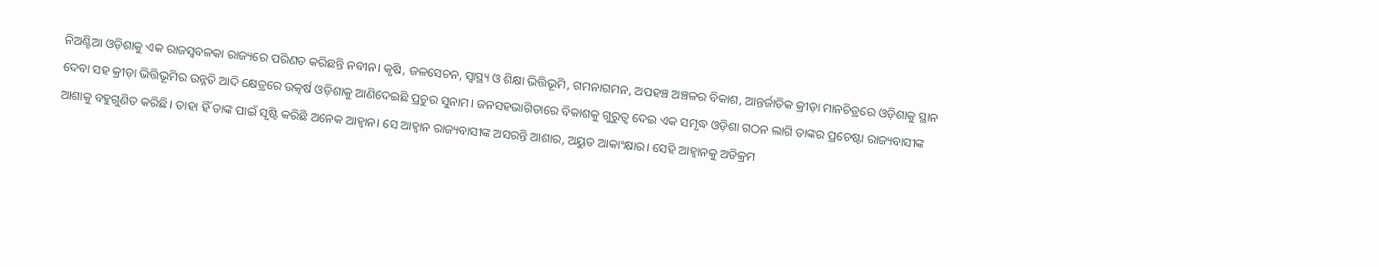ନିଅଣ୍ଟିଆ ଓଡ଼ିଶାକୁ ଏକ ରାଜସ୍ୱବଳକା ରାଜ୍ୟରେ ପରିଣତ କରିଛନ୍ତି ନବୀନ। କୃଷି, ଜଳସେଚନ, ସ୍ୱାସ୍ଥ୍ୟ ଓ ଶିକ୍ଷା ଭିତ୍ତିଭୂମି, ଗମନାଗମନ, ଅପହଞ୍ଚ ଅଞ୍ଚଳର ବିକାଶ, ଆନ୍ତର୍ଜାତିକ କ୍ରୀଡ଼ା ମାନଚିତ୍ରରେ ଓଡ଼ିଶାକୁ ସ୍ଥାନ ଦେବା ସହ କ୍ରୀଡ଼ା ଭିତ୍ତିଭୂମିର ଉନ୍ନତି ଆଦି କ୍ଷେତ୍ରରେ ଉତ୍କର୍ଷ ଓଡ଼ିଶାକୁ ଆଣିଦେଇଛି ପ୍ରଚୁର ସୁନାମ। ଜନସହଭାଗିତାରେ ବିକାଶକୁ ଗୁରୁତ୍ୱ ଦେଇ ଏକ ସମୃଦ୍ଧ ଓଡ଼ିଶା ଗଠନ ଲାଗି ତାଙ୍କର ପ୍ରଚେଷ୍ଟା ରାଜ୍ୟବାସୀଙ୍କ ଆଶାକୁ ବହୁଗୁଣିତ କରିଛି। ତାହା ହିଁ ତାଙ୍କ ପାଇଁ ସୃଷ୍ଟି କରିଛି ଅନେକ ଆହ୍ୱାନ। ସେ ଆହ୍ୱାନ ରାଜ୍ୟବାସୀଙ୍କ ଅସରନ୍ତି ଆଶାର, ଅୟୁତ ଆକାଂକ୍ଷାର। ସେହି ଆହ୍ୱାନକୁ ଅତିକ୍ରମ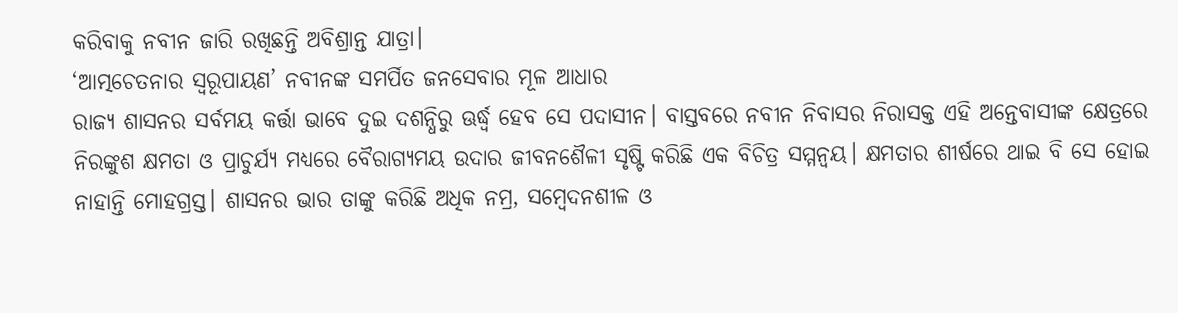କରିବାକୁ ନବୀନ ଜାରି ରଖିଛନ୍ତି ଅବିଶ୍ରାନ୍ତ ଯାତ୍ରା।
‘ଆତ୍ମଚେତନାର ସ୍ୱରୂପାୟଣ’ ନବୀନଙ୍କ ସମର୍ପିତ ଜନସେବାର ମୂଳ ଆଧାର
ରାଜ୍ୟ ଶାସନର ସର୍ବମୟ କର୍ତ୍ତା ଭାବେ ଦୁଇ ଦଶନ୍ଧିରୁ ଊର୍ଦ୍ଧ୍ବ ହେବ ସେ ପଦାସୀନ। ବାସ୍ତବରେ ନବୀନ ନିବାସର ନିରାସକ୍ତ ଏହି ଅନ୍ତେବାସୀଙ୍କ କ୍ଷେତ୍ରରେ ନିରଙ୍କୁଶ କ୍ଷମତା ଓ ପ୍ରାଚୁର୍ଯ୍ୟ ମଧ୍ୟରେ ବୈରାଗ୍ୟମୟ ଉଦାର ଜୀବନଶୈଳୀ ସୃଷ୍ଟି କରିଛି ଏକ ବିଚିତ୍ର ସମ୍ମନ୍ୱୟ। କ୍ଷମତାର ଶୀର୍ଷରେ ଥାଇ ବି ସେ ହୋଇ ନାହାନ୍ତି ମୋହଗ୍ରସ୍ତ। ଶାସନର ଭାର ତାଙ୍କୁ କରିଛି ଅଧିକ ନମ୍ର, ସମ୍ବେଦନଶୀଳ ଓ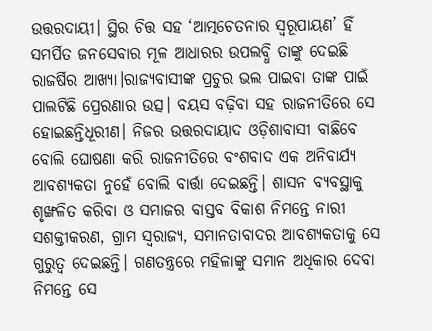ଉତ୍ତରଦାୟୀ। ସ୍ଥିର ଚିତ୍ତ ସହ ‘ଆତ୍ମଚେତନାର ସ୍ୱରୂପାୟଣ’ ହିଁ ସମର୍ପିତ ଜନସେବାର ମୂଳ ଆଧାରର ଉପଲବ୍ଧି ତାଙ୍କୁ ଦେଇଛି ରାଜର୍ଷିର ଆଖ୍ୟା।ରାଜ୍ୟବାସୀଙ୍କ ପ୍ରଚୁର ଭଲ ପାଇବା ତାଙ୍କ ପାଇଁ ପାଲଟିଛି ପ୍ରେରଣାର ଉତ୍ସ। ବୟସ ବଢ଼ିବା ସହ ରାଜନୀତିରେ ସେ ହୋଇଛନ୍ତିଧୂରୀଣ। ନିଜର ଉତ୍ତରଦାୟାଦ ଓଡ଼ିଶାବାସୀ ବାଛିବେ ବୋଲି ଘୋଷଣା କରି ରାଜନୀତିରେ ବଂଶବାଦ ଏକ ଅନିବାର୍ଯ୍ୟ ଆବଶ୍ୟକତା ନୁହେଁ ବୋଲି ବାର୍ତ୍ତା ଦେଇଛନ୍ତି। ଶାସନ ବ୍ୟବସ୍ଥାକୁ ଶୃଙ୍ଖଳିତ କରିବା ଓ ସମାଜର ବାସ୍ତବ ବିକାଶ ନିମନ୍ତେ ନାରୀ ସଶକ୍ତୀକରଣ, ଗ୍ରାମ ସ୍ୱରାଜ୍ୟ, ସମାନତାବାଦର ଆବଶ୍ୟକତାକୁ ସେ ଗୁରୁତ୍ୱ ଦେଇଛନ୍ତି। ଗଣତନ୍ତ୍ରରେ ମହିଳାଙ୍କୁ ସମାନ ଅଧିକାର ଦେବା ନିମନ୍ତେ ସେ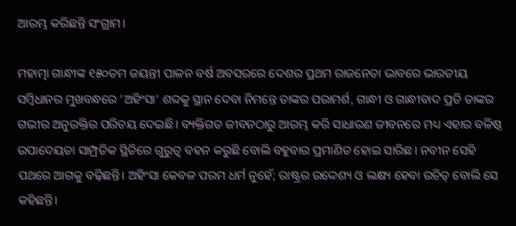ଆରମ୍ଭ କରିଛନ୍ତି ସଂଗ୍ରାମ।

ମହାତ୍ମା ଗାନ୍ଧୀଙ୍କ ୧୫୦ତମ ଜୟନ୍ତୀ ପାଳନ ବର୍ଷ ଅବସରରେ ଦେଶର ପ୍ରଥମ ରାଜନେତା ଭାବରେ ଭାରତୀୟ ସମ୍ବିଧାନର ମୁଖବନ୍ଧରେ ‘ଅହିଂସା’ ଶବ୍ଦକୁ ସ୍ଥାନ ଦେବା ନିମନ୍ତେ ତାଙ୍କର ପରାମର୍ଶ, ଗାନ୍ଧୀ ଓ ଗାନ୍ଧୀବାଦ ପ୍ରତି ତାଙ୍କର ଗଭୀର ଅନୁରକ୍ତିର ପରିଚୟ ଦେଇଛି। ବ୍ୟକ୍ତିଗତ ଜୀବନଠାରୁ ଆରମ୍ଭ କରି ସାଧାରଣ ଜୀବନରେ ମଧ୍ୟ ଏହାର ବଳିଷ୍ଠ ଉପାଦେୟତା ସାମ୍ପ୍ରତିକ ସ୍ଥିତିରେ ଗୁରୁତ୍ୱ ବହନ କରୁଛି ବୋଲି ବହୁବାର ପ୍ରମାଣିତ ହୋଇ ସାରିଛ। ନବୀନ ସେହି ପଥରେ ଆଗକୁ ବଢ଼ିଛନ୍ତି। ଅହିଂସା କେବଳ ପରମ ଧର୍ମ ନୁହେଁ; ରାଷ୍ଟ୍ରର ଉଦ୍ଦେଶ୍ୟ ଓ ଲକ୍ଷ୍ୟ ହେବା ଉଚିତ୍ ବୋଲି ସେ କହିଛନ୍ତି।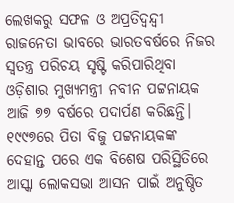ଲେଖକରୁ ସଫଳ ଓ ଅପ୍ରତିଦ୍ୱନ୍ଦ୍ୱୀ ରାଜନେତା ଭାବରେ ଭାରତବର୍ଷରେ ନିଜର ସ୍ୱତନ୍ତ୍ର ପରିଚୟ ସୃଷ୍ଟି କରିପାରିଥିବା ଓଡ଼ିଶାର ମୁଖ୍ୟମନ୍ତ୍ରୀ ନବୀନ ପଟ୍ଟନାୟକ ଆଜି ୭୭ ବର୍ଷରେ ପଦାର୍ପଣ କରିଛନ୍ତି। ୧୯୯୭ରେ ପିତା ବିଜୁ ପଟ୍ଟନାୟକଙ୍କ ଦେହାନ୍ତ ପରେ ଏକ ବିଶେଷ ପରିସ୍ଥିତିରେ ଆସ୍କା ଲୋକସଭା ଆସନ ପାଇଁ ଅନୁଷ୍ଠିତ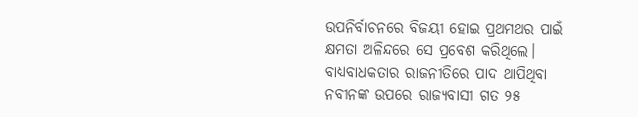ଉପନିର୍ବାଚନରେ ବିଜୟୀ ହୋଇ ପ୍ରଥମଥର ପାଇଁ କ୍ଷମତା ଅଳିନ୍ଦରେ ସେ ପ୍ରବେଶ କରିଥିଲେ। ବାଧ୍ୟବାଧକତାର ରାଜନୀତିରେ ପାଦ ଥାପିଥିବା ନବୀନଙ୍କ ଉପରେ ରାଜ୍ୟବାସୀ ଗତ ୨୫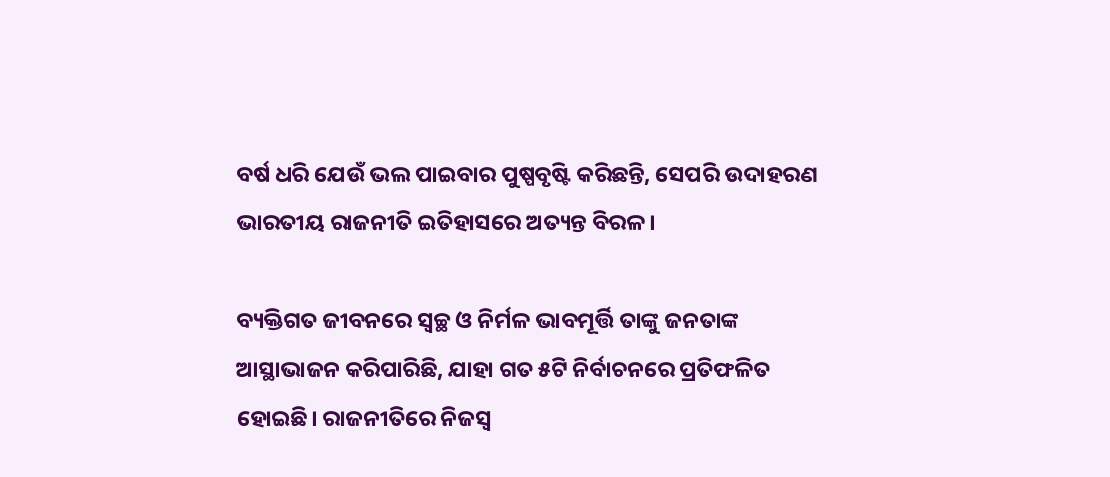ବର୍ଷ ଧରି ଯେଉଁ ଭଲ ପାଇବାର ପୁଷ୍ପବୃଷ୍ଟି କରିଛନ୍ତି, ସେପରି ଉଦାହରଣ ଭାରତୀୟ ରାଜନୀତି ଇତିହାସରେ ଅତ୍ୟନ୍ତ ବିରଳ।

ବ୍ୟକ୍ତିଗତ ଜୀବନରେ ସ୍ୱଚ୍ଛ ଓ ନିର୍ମଳ ଭାବମୂର୍ତ୍ତି ତାଙ୍କୁ ଜନତାଙ୍କ ଆସ୍ଥାଭାଜନ କରିପାରିଛି, ଯାହା ଗତ ୫ଟି ନିର୍ବାଚନରେ ପ୍ରତିଫଳିତ ହୋଇଛି। ରାଜନୀତିରେ ନିଜସ୍ୱ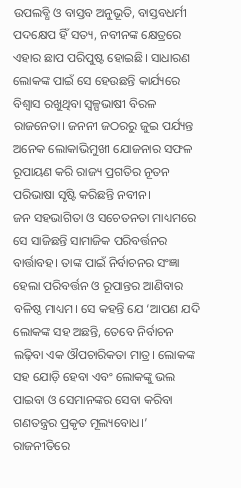ଉପଲବ୍ଧି ଓ ବାସ୍ତବ ଅନୁଭୂତି, ବାସ୍ତବଧର୍ମୀ ପଦକ୍ଷେପ ହିଁ ସତ୍ୟ, ନବୀନଙ୍କ କ୍ଷେତ୍ରରେ ଏହାର ଛାପ ପରିପୁଷ୍ଟ ହୋଇଛି। ସାଧାରଣ ଲୋକଙ୍କ ପାଇଁ ସେ ହେଉଛନ୍ତି କାର୍ଯ୍ୟରେ ବିଶ୍ୱାସ ରଖୁଥିବା ସ୍ୱଳ୍ପଭାଷୀ ବିରଳ ରାଜନେତା। ଜନନୀ ଜଠରରୁ ଜୁଇ ପର୍ଯ୍ୟନ୍ତ ଅନେକ ଲୋକାଭିମୁଖୀ ଯୋଜନାର ସଫଳ ରୂପାୟଣ କରି ରାଜ୍ୟ ପ୍ରଗତିର ନୂତନ ପରିଭାଷା ସୃଷ୍ଟି କରିଛନ୍ତି ନବୀନ।
ଜନ ସହଭାଗିତା ଓ ସଚେତନତା ମାଧ୍ୟମରେ ସେ ସାଜିଛନ୍ତି ସାମାଜିକ ପରିବର୍ତ୍ତନର ବାର୍ତ୍ତାବହ। ତାଙ୍କ ପାଇଁ ନିର୍ବାଚନର ସଂଜ୍ଞା ହେଲା ପରିବର୍ତ୍ତନ ଓ ରୂପାନ୍ତର ଆଣିବାର ବଳିଷ୍ଠ ମାଧ୍ୟମ। ସେ କହନ୍ତି ଯେ ‘ଆପଣ ଯଦି ଲୋକଙ୍କ ସହ ଅଛନ୍ତି, ତେବେ ନିର୍ବାଚନ ଲଢ଼ିବା ଏକ ଔପଚାରିକତା ମାତ୍ର। ଲୋକଙ୍କ ସହ ଯୋଡ଼ି ହେବା ଏବଂ ଲୋକଙ୍କୁ ଭଲ ପାଇବା ଓ ସେମାନଙ୍କର ସେବା କରିବା ଗଣତନ୍ତ୍ରର ପ୍ରକୃତ ମୂଲ୍ୟବୋଧ।’ ରାଜନୀତିରେ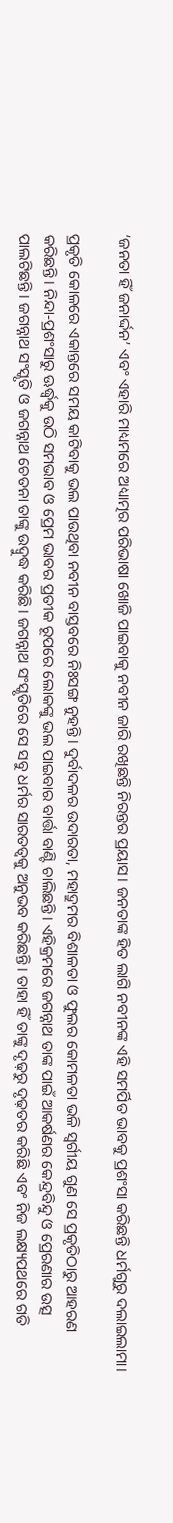‘ଜନତା ହିଁ ଜନାର୍ଦ୍ଦନ’ ଏବଂ ଏହାରି ମାଧ୍ୟମରେ ଅଧ୍ୟାତ୍ମର ପରିଭାଷା ଖୋଜି ପାଇବାକୁ ନବୀନ ଜାରି ରଖିଛନ୍ତି ନିରନ୍ତର ପ୍ରୟାସ। ଜନତାଙ୍କ ହିତ ଲାଗି ନବୀନଙ୍କ ଏହି ସମର୍ପିତ ଭାବକୁ ପ୍ରଶଂସା କରିଛନ୍ତି ଧର୍ମଗୁରୁ ଦଲାଇଲାମା।

ପ୍ରକୃତି କୋଳରେ ଏକାନ୍ତରେ ସମୟ କାଟିବାକୁ ଭଲ ପାଉଥିବା ନବୀନ ବାସ୍ତବରେ ନିଃସଙ୍ଗ ନୁହନ୍ତି। ଦୁର୍ବାଦଳର ଉଦାରତା, ମହାଦ୍ରୁମର ବିଶାଳତା ଓ ଫୁଲର କୋମଳତା ଭଳି ସ୍ୱର୍ଗୀୟ ଗୁଣ ସେ ପ୍ରକୃତିଠାରୁ ଆହରଣ କରିଛନ୍ତି। ନିନ୍ଦା-ପ୍ରଶଂସାରୁ ଊର୍ଦ୍ଧ୍ବକୁ ଉଠି ସମଭାବ ଓ ପ୍ରେମ ଭାବର ପ୍ରତୀକ ରୂପରେ ଲୋକଙ୍କୁ ଭଲ ପାଇବାର ବାର୍ତ୍ତା ବାଣ୍ଟି ଚାଲିଛନ୍ତି। ଏହିକ୍ରମରେ ଜଗନ୍ନାଥ ତାଙ୍କ ପାଇଁ ଆକର୍ଷଣର କେନ୍ଦ୍ରବିନ୍ଦୁ ଓ ପ୍ରେରଣାର ଉତ୍ସ ପାଲଟିଛନ୍ତି। ଜଗନ୍ନାଥ ସଂସ୍କୃତି ଓ ଜଗନ୍ନାଥ ଚେତନା ତାଙ୍କୁ ଉଦ୍ବୁଦ୍ଧ କରିଛି। ଜଗନ୍ନାଥ ସଂସ୍କୃତିରେ ସେ ସବୁ ଧର୍ମର ସାରତତ୍ୱକୁ ଅନୁଭବ କରିଛନ୍ତି। ତାହା ହିଁ ତାଙ୍କୁ ଦୃଢ଼ରୁ ଦୃଢ଼ତର କରିଛି ଏବଂ ନିଜ ଲକ୍ଷ୍ୟପଥରେ ଗତି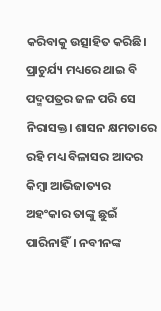କରିବାକୁ ଉତ୍ସାହିତ କରିଛି।
ପ୍ରାଚୁର୍ଯ୍ୟ ମଧ୍ୟରେ ଥାଇ ବି ପଦ୍ମପତ୍ରର ଜଳ ପରି ସେ ନିରାସକ୍ତ। ଶାସନ କ୍ଷମତାରେ ରହି ମଧ୍ୟ ବିଳାସର ଆଦର କିମ୍ବା ଆଭିଜାତ୍ୟର ଅହଂକାର ତାଙ୍କୁ ଛୁଇଁ ପାରିନାହିଁ। ନବୀନଙ୍କ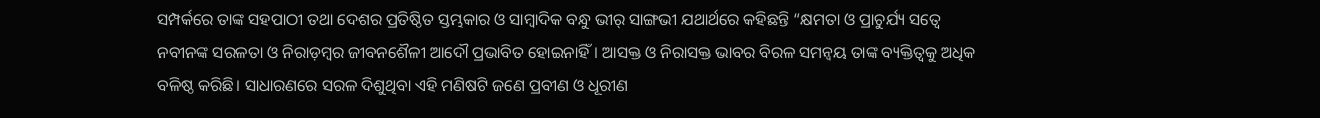ସମ୍ପର୍କରେ ତାଙ୍କ ସହପାଠୀ ତଥା ଦେଶର ପ୍ରତିଷ୍ଠିତ ସ୍ତମ୍ଭକାର ଓ ସାମ୍ବାଦିକ ବନ୍ଧୁ ଭୀର୍ ସାଙ୍ଗଭୀ ଯଥାର୍ଥରେ କହିଛନ୍ତି “କ୍ଷମତା ଓ ପ୍ରାଚୁର୍ଯ୍ୟ ସତ୍ୱେ ନବୀନଙ୍କ ସରଳତା ଓ ନିରାଡ଼ମ୍ବର ଜୀବନଶୈଳୀ ଆଦୌ ପ୍ରଭାବିତ ହୋଇନାହିଁ। ଆସକ୍ତ ଓ ନିରାସକ୍ତ ଭାବର ବିରଳ ସମନ୍ୱୟ ତାଙ୍କ ବ୍ୟକ୍ତିତ୍ୱକୁ ଅଧିକ ବଳିଷ୍ଠ କରିଛି। ସାଧାରଣରେ ସରଳ ଦିଶୁଥିବା ଏହି ମଣିଷଟି ଜଣେ ପ୍ରବୀଣ ଓ ଧୂରୀଣ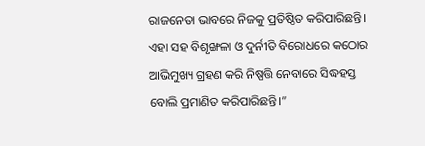ରାଜନେତା ଭାବରେ ନିଜକୁ ପ୍ରତିଷ୍ଠିତ କରିପାରିଛନ୍ତି। ଏହା ସହ ବିଶୃଙ୍ଖଳା ଓ ଦୁର୍ନୀତି ବିରୋଧରେ କଠୋର ଆଭିମୁଖ୍ୟ ଗ୍ରହଣ କରି ନିଷ୍ପତ୍ତି ନେବାରେ ସିଦ୍ଧହସ୍ତ ବୋଲି ପ୍ରମାଣିତ କରିପାରିଛନ୍ତି।”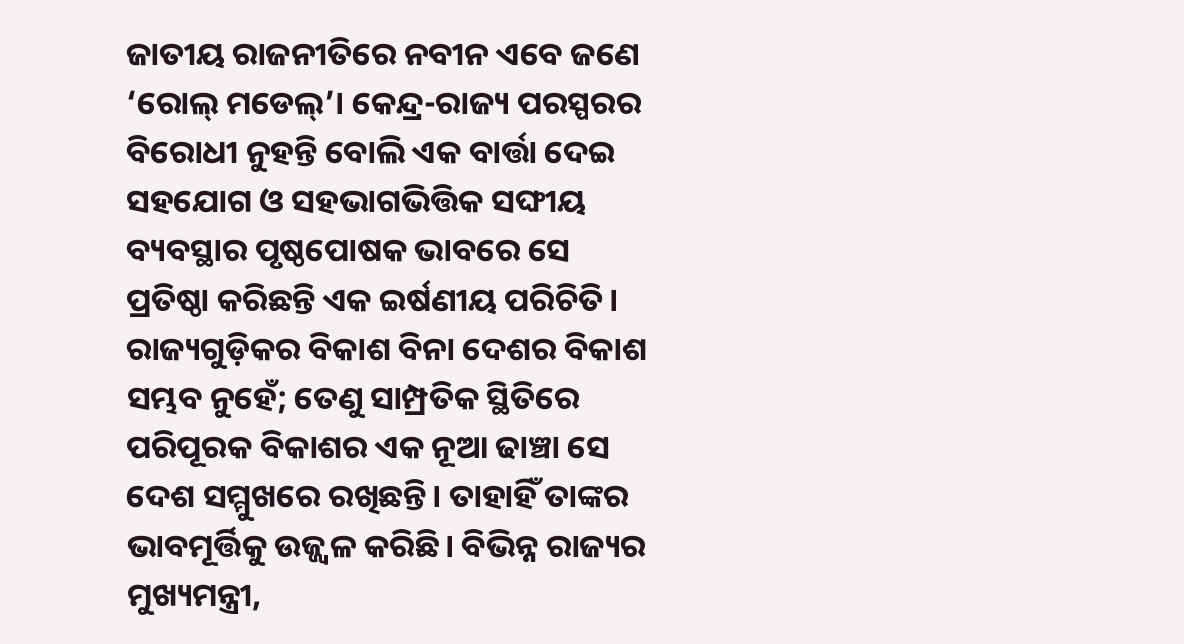ଜାତୀୟ ରାଜନୀତିରେ ନବୀନ ଏବେ ଜଣେ ‘ରୋଲ୍ ମଡେଲ୍’। କେନ୍ଦ୍ର-ରାଜ୍ୟ ପରସ୍ପରର ବିରୋଧୀ ନୁହନ୍ତି ବୋଲି ଏକ ବାର୍ତ୍ତା ଦେଇ ସହଯୋଗ ଓ ସହଭାଗଭିତ୍ତିକ ସଙ୍ଘୀୟ ବ୍ୟବସ୍ଥାର ପୃଷ୍ଠପୋଷକ ଭାବରେ ସେ ପ୍ରତିଷ୍ଠା କରିଛନ୍ତି ଏକ ଇର୍ଷଣୀୟ ପରିଚିତି। ରାଜ୍ୟଗୁଡ଼ିକର ବିକାଶ ବିନା ଦେଶର ବିକାଶ ସମ୍ଭବ ନୁହେଁ; ତେଣୁ ସାମ୍ପ୍ରତିକ ସ୍ଥିତିରେ ପରିପୂରକ ବିକାଶର ଏକ ନୂଆ ଢାଞ୍ଚା ସେ ଦେଶ ସମ୍ମୁଖରେ ରଖିଛନ୍ତି। ତାହାହିଁ ତାଙ୍କର ଭାବମୂର୍ତ୍ତିକୁ ଉଜ୍ଜ୍ୱଳ କରିଛି। ବିଭିନ୍ନ ରାଜ୍ୟର ମୁଖ୍ୟମନ୍ତ୍ରୀ,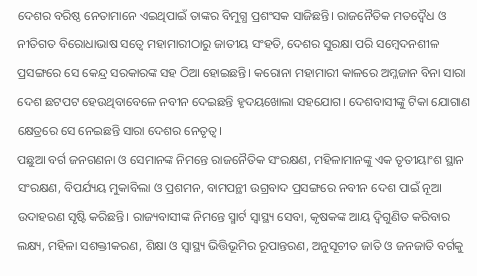ଦେଶର ବରିଷ୍ଠ ନେତାମାନେ ଏଇଥିପାଇଁ ତାଙ୍କର ବିମୁଗ୍ଧ ପ୍ରଶଂସକ ସାଜିଛନ୍ତି। ରାଜନୈତିକ ମତଦ୍ୱୈଧ ଓ ନୀତିଗତ ବିରୋଧାଭାଷ ସତ୍ୱେ ମହାମାରୀଠାରୁ ଜାତୀୟ ସଂହତି, ଦେଶର ସୁରକ୍ଷା ପରି ସମ୍ବେଦନଶୀଳ ପ୍ରସଙ୍ଗରେ ସେ କେନ୍ଦ୍ର ସରକାରଙ୍କ ସହ ଠିଆ ହୋଇଛନ୍ତି। କରୋନା ମହାମାରୀ କାଳରେ ଅମ୍ଳଜାନ ବିନା ସାରା ଦେଶ ଛଟପଟ ହେଉଥିବାବେଳେ ନବୀନ ଦେଇଛନ୍ତି ହୃଦୟଖୋଲା ସହଯୋଗ। ଦେଶବାସୀଙ୍କୁ ଟିକା ଯୋଗାଣ କ୍ଷେତ୍ରରେ ସେ ନେଇଛନ୍ତି ସାରା ଦେଶର ନେତୃତ୍ୱ।
ପଛୁଆ ବର୍ଗ ଜନଗଣନା ଓ ସେମାନଙ୍କ ନିମନ୍ତେ ରାଜନୈତିକ ସଂରକ୍ଷଣ, ମହିଳାମାନଙ୍କୁ ଏକ ତୃତୀୟାଂଶ ସ୍ଥାନ ସଂରକ୍ଷଣ, ବିପର୍ଯ୍ୟୟ ମୁକାବିଲା ଓ ପ୍ରଶମନ, ବାମପନ୍ଥୀ ଉଗ୍ରବାଦ ପ୍ରସଙ୍ଗରେ ନବୀନ ଦେଶ ପାଇଁ ନୂଆ ଉଦାହରଣ ସୃଷ୍ଟି କରିଛନ୍ତି। ରାଜ୍ୟବାସୀଙ୍କ ନିମନ୍ତେ ସ୍ମାର୍ଟ ସ୍ୱାସ୍ଥ୍ୟ ସେବା, କୃଷକଙ୍କ ଆୟ ଦ୍ୱିଗୁଣିତ କରିବାର ଲକ୍ଷ୍ୟ, ମହିଳା ସଶକ୍ତୀକରଣ, ଶିକ୍ଷା ଓ ସ୍ୱାସ୍ଥ୍ୟ ଭିତ୍ତିଭୂମିର ରୂପାନ୍ତରଣ, ଅନୁସୂଚୀତ ଜାତି ଓ ଜନଜାତି ବର୍ଗକୁ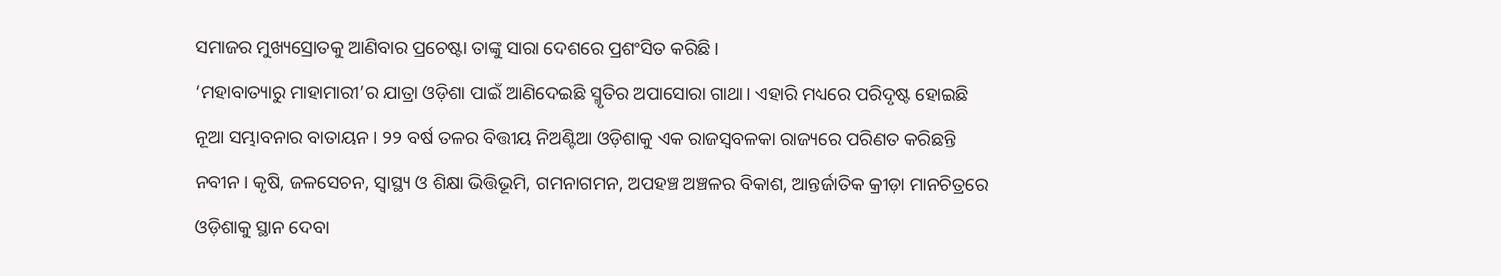ସମାଜର ମୁଖ୍ୟସ୍ରୋତକୁ ଆଣିବାର ପ୍ରଚେଷ୍ଟା ତାଙ୍କୁ ସାରା ଦେଶରେ ପ୍ରଶଂସିତ କରିଛି।
‘ମହାବାତ୍ୟାରୁ ମାହାମାରୀ’ର ଯାତ୍ରା ଓଡ଼ିଶା ପାଇଁ ଆଣିଦେଇଛି ସ୍ମୃତିର ଅପାସୋରା ଗାଥା। ଏହାରି ମଧ୍ୟରେ ପରିଦୃଷ୍ଟ ହୋଇଛି ନୂଆ ସମ୍ଭାବନାର ବାତାୟନ। ୨୨ ବର୍ଷ ତଳର ବିତ୍ତୀୟ ନିଅଣ୍ଟିଆ ଓଡ଼ିଶାକୁ ଏକ ରାଜସ୍ୱବଳକା ରାଜ୍ୟରେ ପରିଣତ କରିଛନ୍ତି ନବୀନ। କୃଷି, ଜଳସେଚନ, ସ୍ୱାସ୍ଥ୍ୟ ଓ ଶିକ୍ଷା ଭିତ୍ତିଭୂମି, ଗମନାଗମନ, ଅପହଞ୍ଚ ଅଞ୍ଚଳର ବିକାଶ, ଆନ୍ତର୍ଜାତିକ କ୍ରୀଡ଼ା ମାନଚିତ୍ରରେ ଓଡ଼ିଶାକୁ ସ୍ଥାନ ଦେବା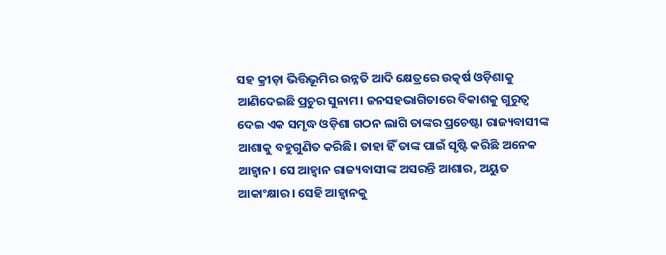ସହ କ୍ରୀଡ଼ା ଭିତ୍ତିଭୂମିର ଉନ୍ନତି ଆଦି କ୍ଷେତ୍ରରେ ଉତ୍କର୍ଷ ଓଡ଼ିଶାକୁ ଆଣିଦେଇଛି ପ୍ରଚୁର ସୁନାମ। ଜନସହଭାଗିତାରେ ବିକାଶକୁ ଗୁରୁତ୍ୱ ଦେଇ ଏକ ସମୃଦ୍ଧ ଓଡ଼ିଶା ଗଠନ ଲାଗି ତାଙ୍କର ପ୍ରଚେଷ୍ଟା ରାଜ୍ୟବାସୀଙ୍କ ଆଶାକୁ ବହୁଗୁଣିତ କରିଛି। ତାହା ହିଁ ତାଙ୍କ ପାଇଁ ସୃଷ୍ଟି କରିଛି ଅନେକ ଆହ୍ୱାନ। ସେ ଆହ୍ୱାନ ରାଜ୍ୟବାସୀଙ୍କ ଅସରନ୍ତି ଆଶାର, ଅୟୁତ ଆକାଂକ୍ଷାର। ସେହି ଆହ୍ୱାନକୁ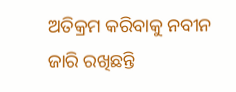ଅତିକ୍ରମ କରିବାକୁ ନବୀନ ଜାରି ରଖିଛନ୍ତି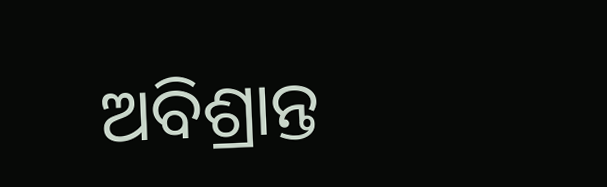ଅବିଶ୍ରାନ୍ତ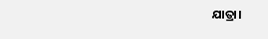ଯାତ୍ରା।